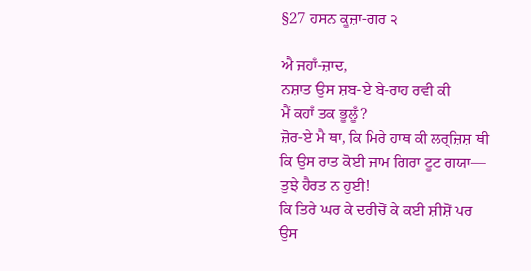§27 ਹਸਨ ਕੂਜ਼ਾ-ਗਰ ੨

ਐ ਜਹਾਁ-ਜ਼ਾਦ,
ਨਸ਼ਾਤ ਉਸ ਸ਼ਬ-ਏ ਬੇ-ਰਾਹ ਰਵੀ ਕੀ
ਮੈਂ ਕਹਾਁ ਤਕ ਭੂਲੂਁ?
ਜ਼ੋਰ-ਏ ਮੈ ਥਾ, ਕਿ ਮਿਰੇ ਹਾਥ ਕੀ ਲਰ੍ਜ਼ਿਸ਼ ਥੀ
ਕਿ ਉਸ ਰਾਤ ਕੋਈ ਜਾਮ ਗਿਰਾ ਟੂਟ ਗਯਾ—
ਤੁਝੇ ਹੈਰਤ ਨ ਹੁਈ!
ਕਿ ਤਿਰੇ ਘਰ ਕੇ ਦਰੀਚੋਂ ਕੇ ਕਈ ਸ਼ੀਸ਼ੋਂ ਪਰ
ਉਸ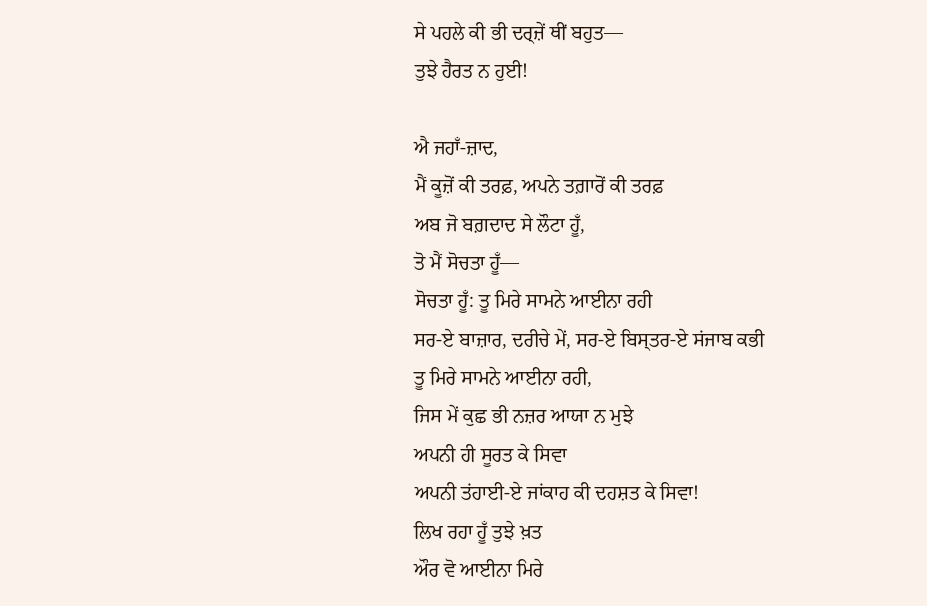ਸੇ ਪਹਲੇ ਕੀ ਭੀ ਦਰ੍ਜ਼ੇਂ ਥੀਂ ਬਹੁਤ—
ਤੁਝੇ ਹੈਰਤ ਨ ਹੁਈ!

ਐ ਜਹਾਁ-ਜ਼ਾਦ,
ਮੈਂ ਕੂਜ਼ੋਂ ਕੀ ਤਰਫ਼, ਅਪਨੇ ਤਗ਼ਾਰੋਂ ਕੀ ਤਰਫ਼
ਅਬ ਜੋ ਬਗ਼ਦਾਦ ਸੇ ਲੌਟਾ ਹੂਁ,
ਤੋ ਮੈਂ ਸੋਚਤਾ ਹੂਁ—
ਸੋਚਤਾ ਹੂਁ: ਤੂ ਮਿਰੇ ਸਾਮਨੇ ਆਈਨਾ ਰਹੀ
ਸਰ-ਏ ਬਾਜ਼ਾਰ, ਦਰੀਚੇ ਮੇਂ, ਸਰ-ਏ ਬਿਸ੍ਤਰ-ਏ ਸਂਜਾਬ ਕਭੀ
ਤੂ ਮਿਰੇ ਸਾਮਨੇ ਆਈਨਾ ਰਹੀ,
ਜਿਸ ਮੇਂ ਕੁਛ ਭੀ ਨਜ਼ਰ ਆਯਾ ਨ ਮੁਝੇ
ਅਪਨੀ ਹੀ ਸੂਰਤ ਕੇ ਸਿਵਾ
ਅਪਨੀ ਤਂਹਾਈ-ਏ ਜਾਂਕਾਹ ਕੀ ਦਹਸ਼ਤ ਕੇ ਸਿਵਾ!
ਲਿਖ ਰਹਾ ਹੂਁ ਤੁਝੇ ਖ਼ਤ
ਔਰ ਵੋ ਆਈਨਾ ਮਿਰੇ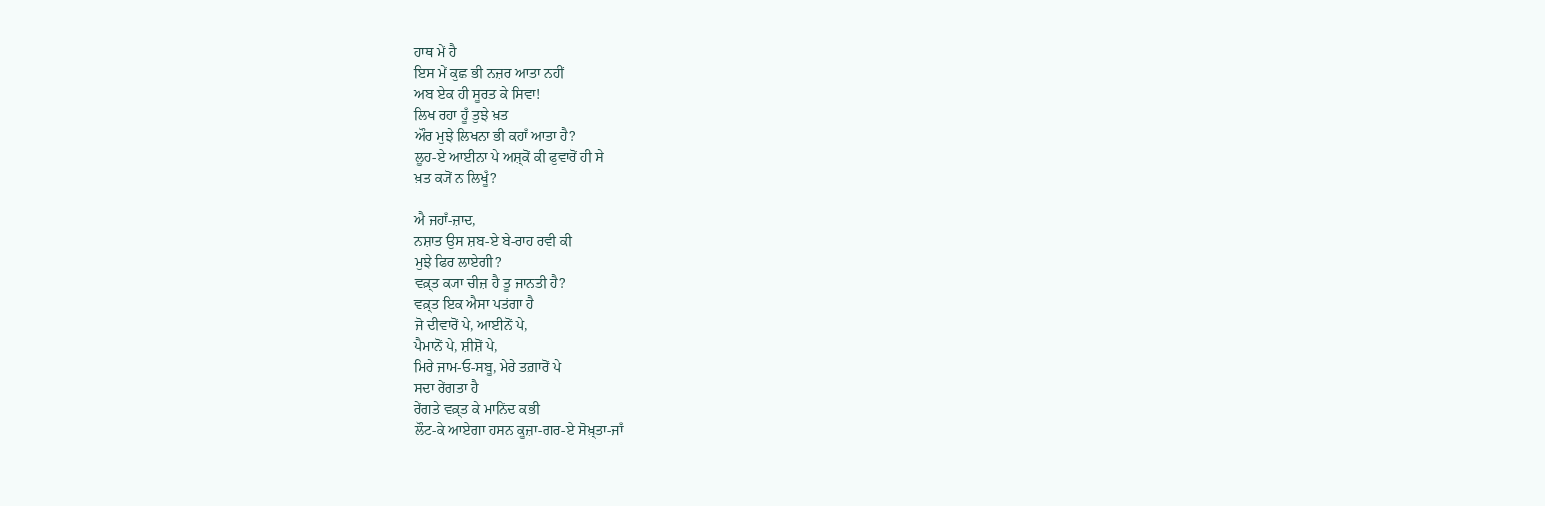ਹਾਥ ਮੇਂ ਹੈ
ਇਸ ਮੇਂ ਕੁਛ ਭੀ ਨਜ਼ਰ ਆਤਾ ਨਹੀਂ
ਅਬ ਏਕ ਹੀ ਸੂਰਤ ਕੇ ਸਿਵਾ!
ਲਿਖ ਰਹਾ ਹੂਁ ਤੁਝੇ ਖ਼ਤ
ਔਰ ਮੁਝੇ ਲਿਖਨਾ ਭੀ ਕਹਾਁ ਆਤਾ ਹੈ?
ਲੂਹ-ਏ ਆਈਨਾ ਪੇ ਅਸ਼੍ਕੋਂ ਕੀ ਫੁਵਾਰੋਂ ਹੀ ਸੇ
ਖ਼ਤ ਕ੍ਯੋਂ ਨ ਲਿਖੂਁ?

ਐ ਜਹਾਁ-ਜ਼ਾਦ,
ਨਸ਼ਾਤ ਉਸ ਸ਼ਬ-ਏ ਬੇ-ਰਾਹ ਰਵੀ ਕੀ
ਮੁਝੇ ਫਿਰ ਲਾਏਗੀ?
ਵਕ਼੍ਤ ਕ੍ਯਾ ਚੀਜ਼ ਹੈ ਤੂ ਜਾਨਤੀ ਹੈ?
ਵਕ਼੍ਤ ਇਕ ਐਸਾ ਪਤਂਗਾ ਹੈ
ਜੋ ਦੀਵਾਰੋਂ ਪੇ, ਆਈਨੋਂ ਪੇ,
ਪੈਮਾਨੋਂ ਪੇ, ਸ਼ੀਸ਼ੋਂ ਪੇ,
ਮਿਰੇ ਜਾਮ‐ਓ‐ਸਬੂ, ਮੇਰੇ ਤਗ਼ਾਰੋਂ ਪੇ
ਸਦਾ ਰੇਂਗਤਾ ਹੈ
ਰੇਂਗਤੇ ਵਕ਼੍ਤ ਕੇ ਮਾਨਿਂਦ ਕਭੀ
ਲੌਟ-ਕੇ ਆਏਗਾ ਹਸਨ ਕੂਜ਼ਾ-ਗਰ-ਏ ਸੋਖ਼੍ਤਾ-ਜਾਁ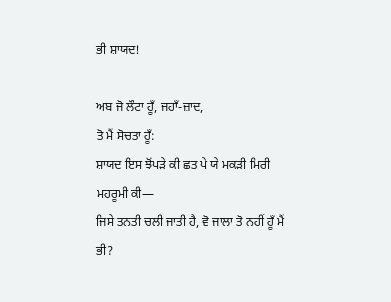ਭੀ ਸ਼ਾਯਦ!

ਅਬ ਜੋ ਲੌਟਾ ਹੂਁ, ਜਹਾਁ-ਜ਼ਾਦ,
ਤੋ ਮੈਂ ਸੋਚਤਾ ਹੂਁ:
ਸ਼ਾਯਦ ਇਸ ਝੋਂਪੜੇ ਕੀ ਛਤ ਪੇ ਯੇ ਮਕੜੀ ਮਿਰੀ ਮਹਰੂਮੀ ਕੀ—
ਜਿਸੇ ਤਨਤੀ ਚਲੀ ਜਾਤੀ ਹੈ, ਵੋ ਜਾਲਾ ਤੋ ਨਹੀਂ ਹੂਁ ਮੈਂ ਭੀ?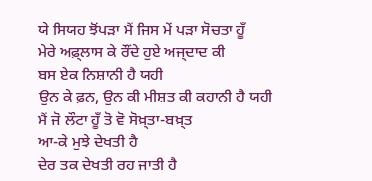ਯੇ ਸਿਯਹ ਝੋਂਪੜਾ ਮੈਂ ਜਿਸ ਮੇਂ ਪੜਾ ਸੋਚਤਾ ਹੂਁ
ਮੇਰੇ ਅਫ਼੍ਲਾਸ ਕੇ ਰੌਂਦੇ ਹੁਏ ਅਜ੍ਦਾਦ ਕੀ
ਬਸ ਏਕ ਨਿਸ਼ਾਨੀ ਹੈ ਯਹੀ
ਉਨ ਕੇ ਫ਼ਨ, ਉਨ ਕੀ ਮੀਸ਼ਤ ਕੀ ਕਹਾਨੀ ਹੈ ਯਹੀ
ਮੈਂ ਜੋ ਲੌਟਾ ਹੂਁ ਤੋ ਵੋ ਸੋਖ਼੍ਤਾ-ਬਖ਼੍ਤ
ਆ-ਕੇ ਮੁਝੇ ਦੇਖਤੀ ਹੈ
ਦੇਰ ਤਕ ਦੇਖਤੀ ਰਹ ਜਾਤੀ ਹੈ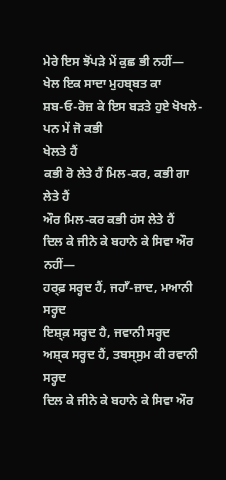ਮੇਰੇ ਇਸ ਝੋਂਪੜੇ ਮੇਂ ਕੁਛ ਭੀ ਨਹੀਂ—
ਖੇਲ ਇਕ ਸਾਦਾ ਮੁਹਬ੍ਬਤ ਕਾ
ਸ਼ਬ‐ਓ‐ਰੋਜ਼ ਕੇ ਇਸ ਬਡ਼ਤੇ ਹੁਏ ਖੋਖਲੇ-ਪਨ ਮੇਂ ਜੋ ਕਭੀ
ਖੇਲਤੇ ਹੈਂ
ਕਭੀ ਰੋ ਲੇਤੇ ਹੈਂ ਮਿਲ-ਕਰ, ਕਭੀ ਗਾ ਲੇਤੇ ਹੈਂ
ਔਰ ਮਿਲ-ਕਰ ਕਭੀ ਹਂਸ ਲੇਤੇ ਹੈਂ
ਦਿਲ ਕੇ ਜੀਨੇ ਕੇ ਬਹਾਨੇ ਕੇ ਸਿਵਾ ਔਰ ਨਹੀਂ—
ਹਰ੍ਫ਼ ਸਰ੍ਹਦ ਹੈਂ, ਜਹਾਁ-ਜ਼ਾਦ, ਮਆਨੀ ਸਰ੍ਹਦ
ਇਸ਼੍ਕ਼ ਸਰ੍ਹਦ ਹੈ, ਜਵਾਨੀ ਸਰ੍ਹਦ
ਅਸ਼੍ਕ ਸਰ੍ਹਦ ਹੈਂ, ਤਬਸ੍ਸੁਮ ਕੀ ਰਵਾਨੀ ਸਰ੍ਹਦ
ਦਿਲ ਕੇ ਜੀਨੇ ਕੇ ਬਹਾਨੇ ਕੇ ਸਿਵਾ ਔਰ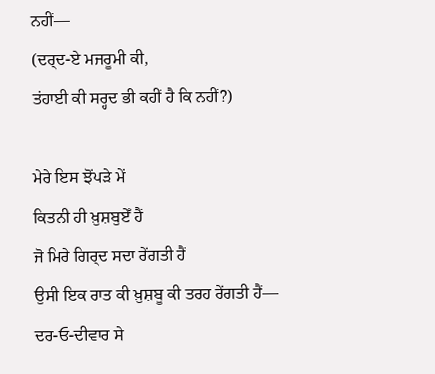ਨਹੀਂ—
(ਦਰ੍ਦ-ਏ ਮਜਰੂਮੀ ਕੀ,
ਤਂਹਾਈ ਕੀ ਸਰ੍ਹਦ ਭੀ ਕਹੀਂ ਹੈ ਕਿ ਨਹੀਂ?)

ਮੇਰੇ ਇਸ ਝੋਂਪੜੇ ਮੇਂ
ਕਿਤਨੀ ਹੀ ਖ਼ੁਸ਼ਬੁਏਁ ਹੈਂ
ਜੋ ਮਿਰੇ ਗਿਰ੍ਦ ਸਦਾ ਰੇਂਗਤੀ ਹੈਂ
ਉਸੀ ਇਕ ਰਾਤ ਕੀ ਖ਼ੁਸ਼ਬੂ ਕੀ ਤਰਹ ਰੇਂਗਤੀ ਹੈਂ—
ਦਰ‐ਓ‐ਦੀਵਾਰ ਸੇ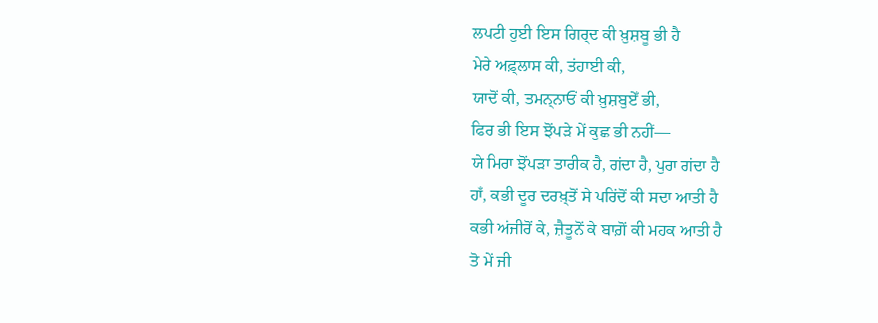ਲਪਟੀ ਹੁਈ ਇਸ ਗਿਰ੍ਦ ਕੀ ਖ਼ੁਸ਼ਬੂ ਭੀ ਹੈ
ਮੇਰੇ ਅਫ਼੍ਲਾਸ ਕੀ, ਤਂਹਾਈ ਕੀ,
ਯਾਦੋਂ ਕੀ, ਤਮਨ੍ਨਾਓਂ ਕੀ ਖ਼ੁਸ਼ਬੁਏਁ ਭੀ,
ਫਿਰ ਭੀ ਇਸ ਝੋਂਪੜੇ ਮੇਂ ਕੁਛ ਭੀ ਨਹੀਂ—
ਯੇ ਮਿਰਾ ਝੋਂਪੜਾ ਤਾਰੀਕ ਹੈ, ਗਂਦਾ ਹੈ, ਪੁਰਾ ਗਂਦਾ ਹੈ
ਹਾਁ, ਕਭੀ ਦੂਰ ਦਰਖ਼੍ਤੋਂ ਸੇ ਪਰਿਂਦੋਂ ਕੀ ਸਦਾ ਆਤੀ ਹੈ
ਕਭੀ ਅਂਜੀਰੋਂ ਕੇ, ਜ਼ੈਤੂਨੋਂ ਕੇ ਬਾਗ਼ੋਂ ਕੀ ਮਹਕ ਆਤੀ ਹੈ
ਤੋ ਮੇਂ ਜੀ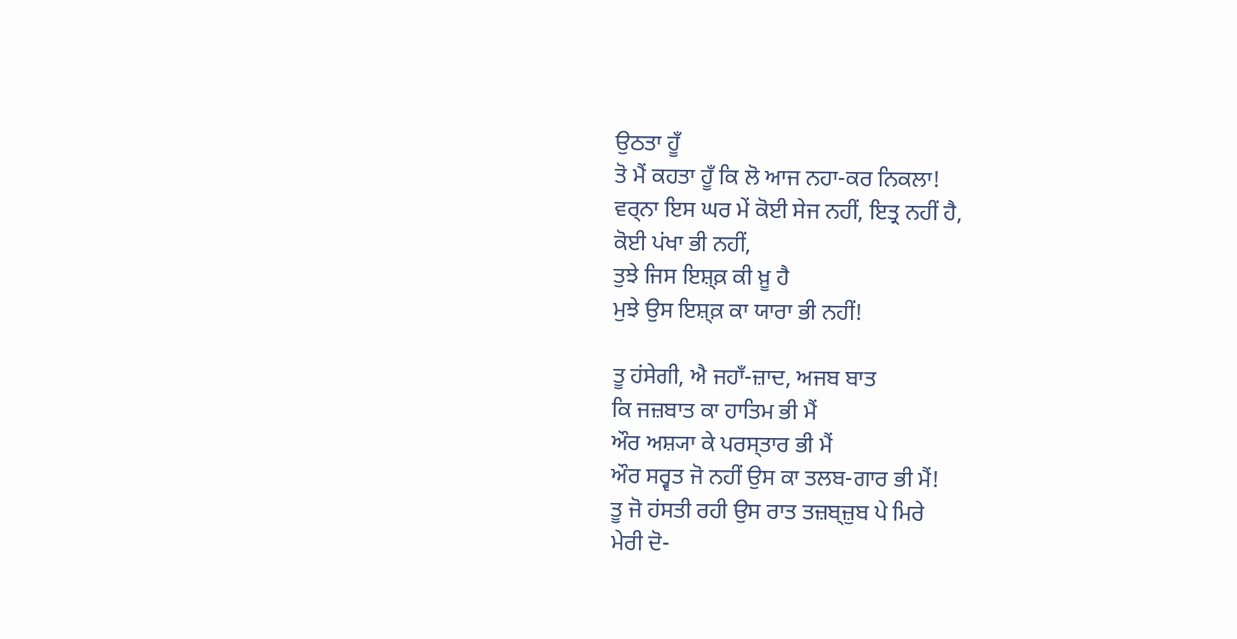ਉਠਤਾ ਹੂਁ
ਤੋ ਮੈਂ ਕਹਤਾ ਹੂਁ ਕਿ ਲੋ ਆਜ ਨਹਾ-ਕਰ ਨਿਕਲਾ!
ਵਰ੍ਨਾ ਇਸ ਘਰ ਮੇਂ ਕੋਈ ਸੇਜ ਨਹੀਂ, ਇਤ੍ਰ ਨਹੀਂ ਹੈ,
ਕੋਈ ਪਂਖਾ ਭੀ ਨਹੀਂ,
ਤੁਝੇ ਜਿਸ ਇਸ਼੍ਕ਼ ਕੀ ਖ਼ੂ ਹੈ
ਮੁਝੇ ਉਸ ਇਸ਼੍ਕ਼ ਕਾ ਯਾਰਾ ਭੀ ਨਹੀਂ!

ਤੂ ਹਂਸੇਗੀ, ਐ ਜਹਾਁ-ਜ਼ਾਦ, ਅਜਬ ਬਾਤ
ਕਿ ਜਜ਼ਬਾਤ ਕਾ ਹਾਤਿਮ ਭੀ ਮੈਂ
ਔਰ ਅਸ਼੍ਯਾ ਕੇ ਪਰਸ੍ਤਾਰ ਭੀ ਮੈਂ
ਔਰ ਸਰ੍ਵਤ ਜੋ ਨਹੀਂ ਉਸ ਕਾ ਤਲਬ-ਗਾਰ ਭੀ ਮੈਂ!
ਤੂ ਜੋ ਹਂਸਤੀ ਰਹੀ ਉਸ ਰਾਤ ਤਜ਼ਬ੍ਜ਼ੁਬ ਪੇ ਮਿਰੇ
ਮੇਰੀ ਦੋ-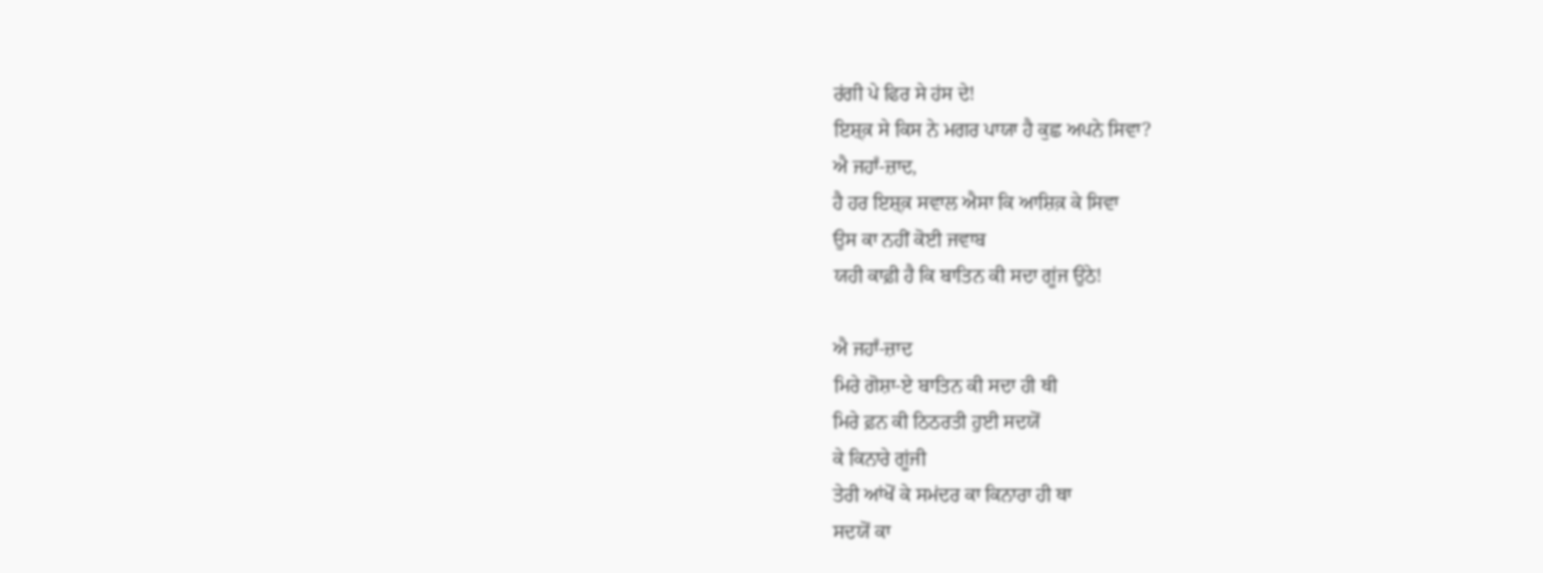ਰਂਗੀ ਪੇ ਫਿਰ ਸੇ ਹਂਸ ਦੇ!
ਇਸ਼੍ਕ਼ ਸੇ ਕਿਸ ਨੇ ਮਗਰ ਪਾਯਾ ਹੈ ਕੁਛ ਅਪਨੇ ਸਿਵਾ?
ਐ ਜਹਾਁ-ਜ਼ਾਦ,
ਹੈ ਹਰ ਇਸ਼੍ਕ਼ ਸਵਾਲ ਐਸਾ ਕਿ ਆਸ਼ਿਕ਼ ਕੇ ਸਿਵਾ
ਉਸ ਕਾ ਨਹੀਂ ਕੋਈ ਜਵਾਬ
ਯਹੀ ਕਾਫ਼ੀ ਹੈ ਕਿ ਬਾਤਿਨ ਕੀ ਸਦਾ ਗੂਂਜ ਉਠੇ!

ਐ ਜਹਾਁ-ਜ਼ਾਦ
ਮਿਰੇ ਗੋਸ਼ਾ-ਏ ਬਾਤਿਨ ਕੀ ਸਦਾ ਹੀ ਥੀ
ਮਿਰੇ ਫ਼ਨ ਕੀ ਠਿਠਰਤੀ ਹੁਈ ਸਦਯੋਂ
ਕੇ ਕਿਨਾਰੇ ਗੂਂਜੀ
ਤੇਰੀ ਆਂਖੋਂ ਕੇ ਸਮਂਦਰ ਕਾ ਕਿਨਾਰਾ ਹੀ ਥਾ
ਸਦਯੋਂ ਕਾ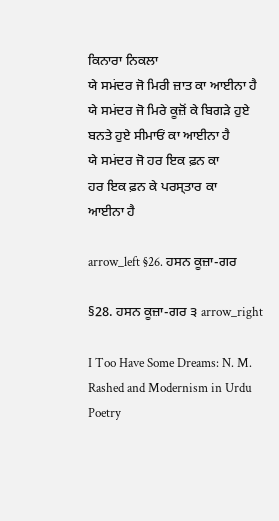ਕਿਨਾਰਾ ਨਿਕਲਾ
ਯੇ ਸਮਂਦਰ ਜੋ ਮਿਰੀ ਜ਼ਾਤ ਕਾ ਆਈਨਾ ਹੈ
ਯੇ ਸਮਂਦਰ ਜੋ ਮਿਰੇ ਕੂਜ਼ੋਂ ਕੇ ਬਿਗੜੇ ਹੁਏ
ਬਨਤੇ ਹੁਏ ਸੀਮਾਓਂ ਕਾ ਆਈਨਾ ਹੈ
ਯੇ ਸਮਂਦਰ ਜੋ ਹਰ ਇਕ ਫ਼ਨ ਕਾ
ਹਰ ਇਕ ਫ਼ਨ ਕੇ ਪਰਸ੍ਤਾਰ ਕਾ
ਆਈਨਾ ਹੈ

arrow_left §26. ਹਸਨ ਕੂਜ਼ਾ-ਗਰ

§28. ਹਸਨ ਕੂਜ਼ਾ-ਗਰ ੩ arrow_right

I Too Have Some Dreams: N. M. Rashed and Modernism in Urdu Poetry